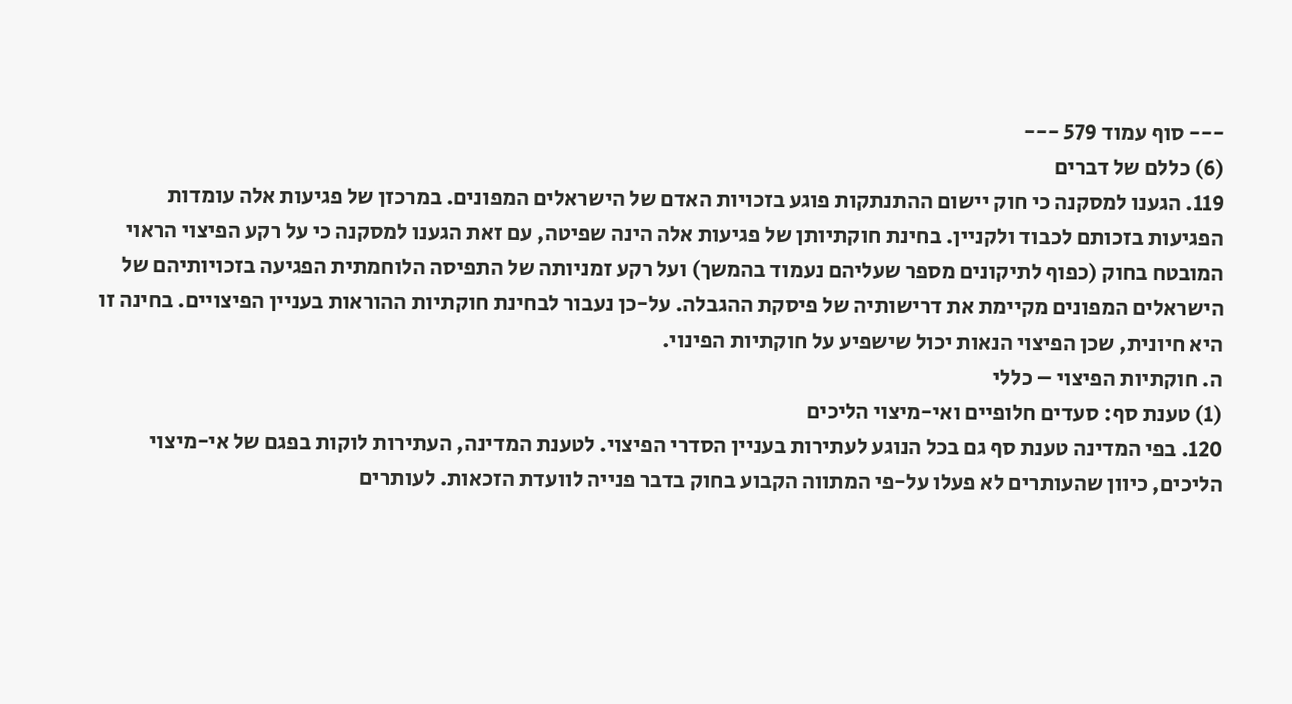--- סוף עמוד 579 ---
(6) כללם של דברים
119. הגענו למסקנה כי חוק יישום ההתנתקות פוגע בזכויות האדם של הישראלים המפונים. במרכזן של פגיעות אלה עומדות הפגיעות בזכותם לכבוד ולקניין. בחינת חוקתיותן של פגיעות אלה הינה שפיטה, עם זאת הגענו למסקנה כי על רקע הפיצוי הראוי המובטח בחוק (כפוף לתיקונים מספר שעליהם נעמוד בהמשך) ועל רקע זמניותה של התפיסה הלוחמתית הפגיעה בזכויותיהם של הישראלים המפונים מקיימת את דרישותיה של פיסקת ההגבלה. על-כן נעבור לבחינת חוקתיות ההוראות בעניין הפיצויים. בחינה זו היא חיונית, שכן הפיצוי הנאות יכול שישפיע על חוקתיות הפינוי.
ה. חוקתיות הפיצוי – כללי
(1) טענת סף: סעדים חלופיים ואי-מיצוי הליכים
120. בפי המדינה טענת סף גם בכל הנוגע לעתירות בעניין הסדרי הפיצוי. לטענת המדינה, העתירות לוקות בפגם של אי-מיצוי הליכים, כיוון שהעותרים לא פעלו על-פי המתווה הקבוע בחוק בדבר פנייה לוועדת הזכאות. לעותרים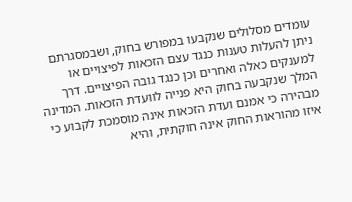עומדים מסלולים שנקבעו במפורש בחוק, ושבמסגרתם ניתן להעלות טענות כנגד עצם הזכאות לפיצויים או למענקים כאלה ואחרים וכן כנגד גובה הפיצויים. דרך המלך שנקבעה בחוק היא פנייה לוועדת הזכאות. המדינה מבהירה כי אמנם ועדת הזכאות אינה מוסמכת לקבוע כי איזו מהוראות החוק אינה חוקתית, והיא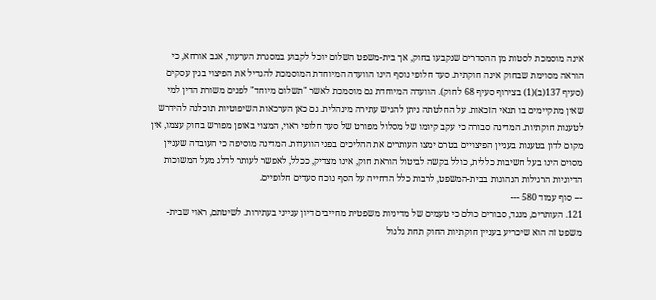אינה מוסמכת לסטות מן ההסדרים שנקבעו בחוק, אך בית-משפט השלום יוכל לקבוע במסגרת הערעור, אגב אורחא, כי הוראה מסוימת שבחוק אינה חוקתית. סעד חלופי נוסף הינו הוועדה המיוחדת המוסמכת להגדיל את הפיצוי בגין עסקים (סעיף 137(ב)(1) בצירוף סעיף 68 לחוק). הוועדה המיוחדת גם מוסמכת לאשר "תשלום מיוחד" לפנים משורת הדין למי שאין מתקיימים בו תנאי הזכאות. על החלטתה ניתן להגיש עתירה מינהלית. גם כאן הערכאות השיפוטיות תוכלנה להידרש לטענות חוקתיות. המדינה סבורה כי עקב קיומו של מסלול מפורט של סעד חלופי ראוי, המצוי באופן מפורש בחוק עצמו, אין מקום לדון בטענות בעניין הפיצויים בטרם ימצו העותרים את ההליכים בפני הוועדות. המדינה מוסיפה כי העובדה שעניין מסוים הינו בעל חשיבות כללית, כולל בקשה לביטול הוראת חוק, אינו מצדיק, ככלל, לאפשר לעותר לדלג מעל המשוכות הדיוניות הרגילות הנהוגות בבית-המשפט, לרבות כלל הדחייה על הסף נוכח סעדים חלופיים.
--- סוף עמוד 580 ---
121. העותרים, מנגד, סבורים כולם כי טעמים של מדיניות משפטית מחייבים דיון ענייני בעתירות. לשיטתם, ראוי שבית-משפט זה הוא שיכריע בעניין חוקתיות החוק תחת גלגול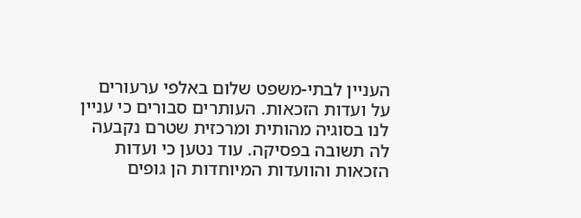העניין לבתי-משפט שלום באלפי ערעורים על ועדות הזכאות. העותרים סבורים כי עניין לנו בסוגיה מהותית ומרכזית שטרם נקבעה לה תשובה בפסיקה. עוד נטען כי ועדות הזכאות והוועדות המיוחדות הן גופים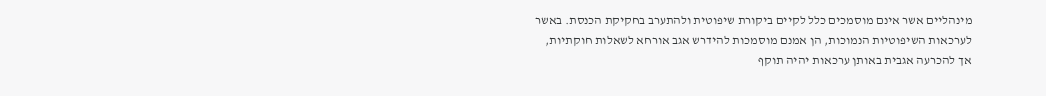מינהליים אשר אינם מוסמכים כלל לקיים ביקורת שיפוטית ולהתערב בחקיקת הכנסת. באשר לערכאות השיפוטיות הנמוכות, הן אמנם מוסמכות להידרש אגב אורחא לשאלות חוקתיות, אך להכרעה אגבית באותן ערכאות יהיה תוקף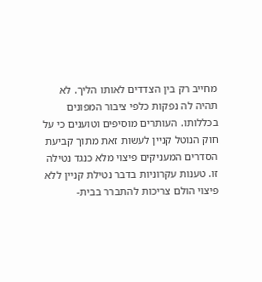מחייב רק בין הצדדים לאותו הליך. לא תהיה לה נפקות כלפי ציבור המפונים בכללותו. העותרים מוסיפים וטוענים כי על חוק הנוטל קניין לעשות זאת מתוך קביעת הסדרים המעניקים פיצוי מלא כנגד נטילה זו. טענות עקרוניות בדבר נטילת קניין ללא פיצוי הולם צריכות להתברר בבית-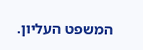המשפט העליון.